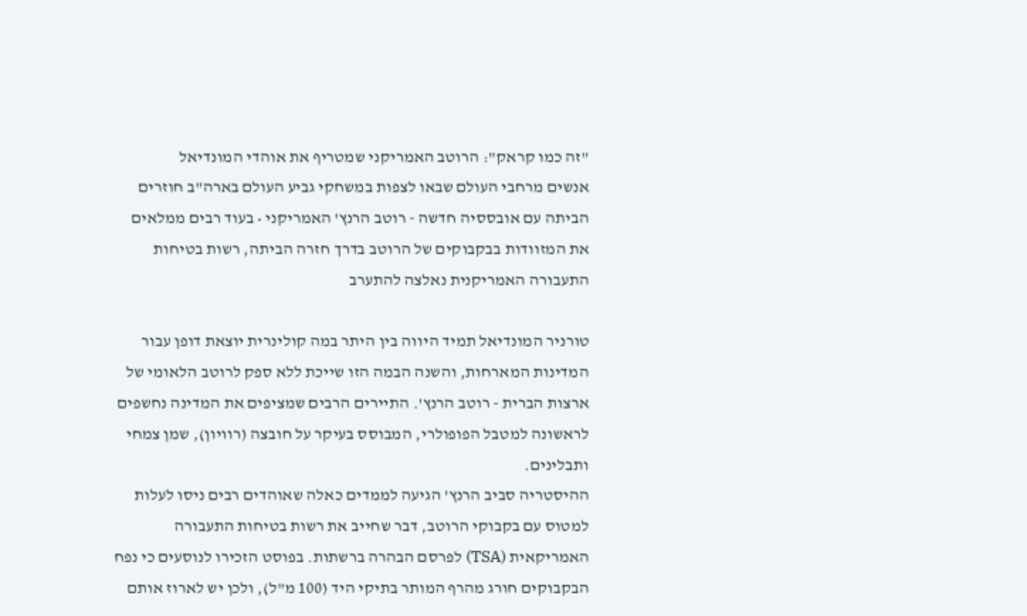"זה כמו קראק": הרוטב האמריקני שמטריף את אוהדי המונדיאל
אנשים מרחבי העולם שבאו לצפות במשחקי גביע העולם בארה"ב חוזרים הביתה עם אובססיה חדשה - רוטב הרנץ' האמריקני • בעוד רבים ממלאים את המזוודות בבקבוקים של הרוטב בדרך חזרה הביתה, רשות בטיחות התעבורה האמריקנית נאלצה להתערב

טורניר המונדיאל תמיד היווה בין היתר במה קולינרית יוצאת דופן עבור המדינות המארחות, והשנה הבמה הזו שייכת ללא ספק לרוטב הלאומי של ארצות הברית - רוטב הרנץ'. התיירים הרבים שמציפים את המדינה נחשפים לראשונה למטבל הפופולרי, המבוסס בעיקר על חובצה (רוויון), שמן צמחי ותבלינים.
ההיסטריה סביב הרנץ' הגיעה לממדים כאלה שאוהדים רבים ניסו לעלות למטוס עם בקבוקי הרוטב, דבר שחייב את רשות בטיחות התעבורה האמריקאית (TSA) לפרסם הבהרה ברשתות. בפוסט הזכירו לנוסעים כי נפח הבקבוקים חורג מהרף המותר בתיקי היד (100 מ"ל), ולכן יש לארוז אותם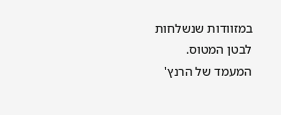במזוודות שנשלחות לבטן המטוס.
המעמד של הרנץ'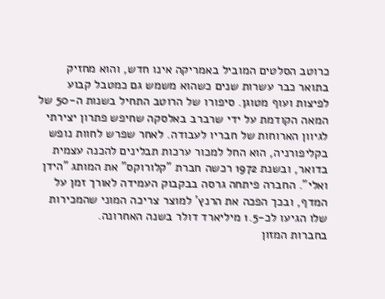כרוטב הסלטים המוביל באמריקה אינו חדש, והוא מחזיק בתואר כבר עשרות שנים כשהוא משמש גם כמטבל קבוע לפיצות ועוף מטוגן. סיפורו של הרוטב התחיל בשנות ה-50 של המאה הקודמת על ידי שרברב באלסקה שחיפש פתרון יצירתי לגיוון הארוחות של חבריו לעבודה. לאחר שפרש לחוות נופש בקליפורניה, הוא החל למכור ערכות תבלינים להכנה עצמית בדואר, ובשנת 1972 רכשה חברת "קלורוקס" את המותג "הידן ואלי". החברה פיתחה גרסה בבקבוק העמידה לאורך זמן על המדף, ובכך הפכה את הרנץ' למוצר צריכה המוני שהמכירות שלו הגיעו לכ-1.5 מיליארד דולר בשנה האחרונה.
בחברות המזון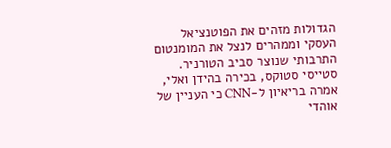הגדולות מזהים את הפוטנציאל העסקי וממהרים לנצל את המומנטום התרבותי שנוצר סביב הטורניר. סטייסי סטוקס, בכירה בהידן ואלי, אמרה בריאיון ל-CNN כי העניין של אוהדי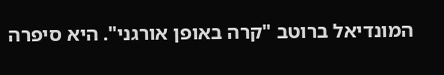המונדיאל ברוטב "קרה באופן אורגני". היא סיפרה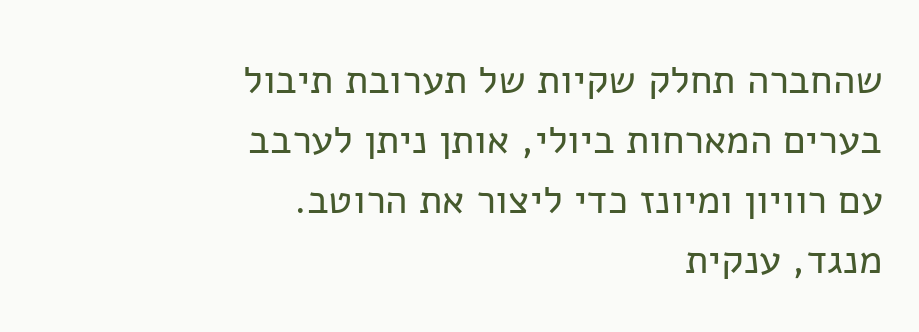שהחברה תחלק שקיות של תערובת תיבול בערים המארחות ביולי, אותן ניתן לערבב עם רוויון ומיונז כדי ליצור את הרוטב. מנגד, ענקית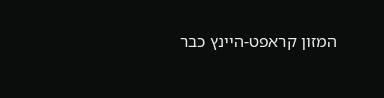המזון קראפט-היינץ כבר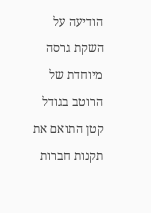הודיעה על השקת גרסה מיוחדת של הרוטב בגודל קטן התואם את תקנות חברות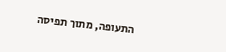התעופה, מתוך תפיסה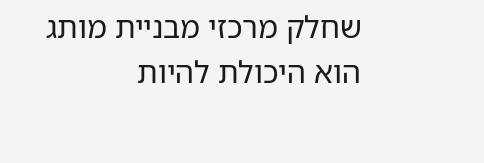שחלק מרכזי מבניית מותג הוא היכולת להיות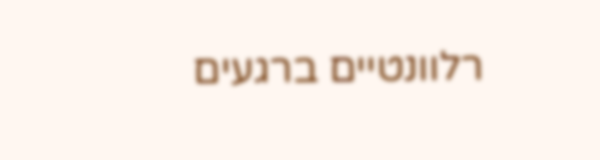רלוונטיים ברגעים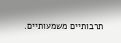תרבותיים משמעותיים.